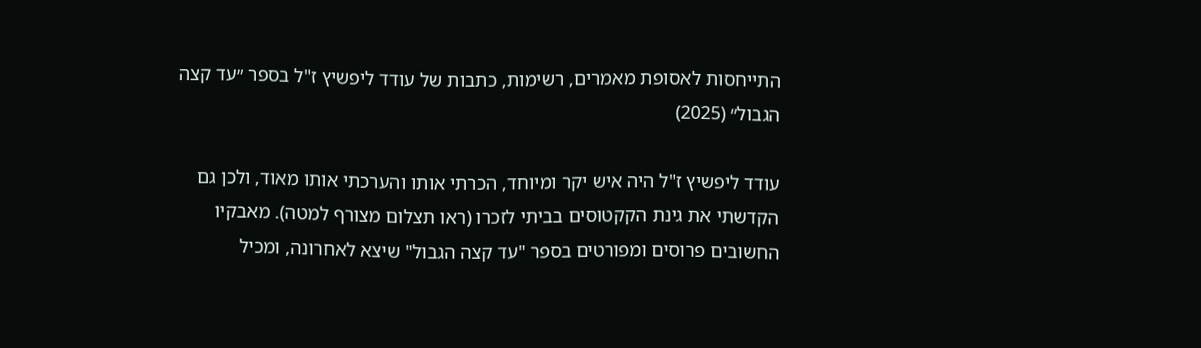התייחסות לאסופת מאמרים, רשימות, כתבות של עודד ליפשיץ ז"ל בספר ״עד קצה הגבול״ (2025)

עודד ליפשיץ ז"ל היה איש יקר ומיוחד, הכרתי אותו והערכתי אותו מאוד, ולכן גם הקדשתי את גינת הקקטוסים בביתי לזכרו (ראו תצלום מצורף למטה). מאבקיו החשובים פרוסים ומפורטים בספר "עד קצה הגבול" שיצא לאחרונה, ומכיל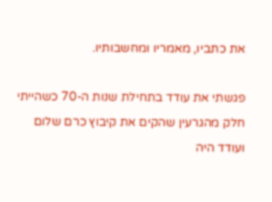את כתביו, מאמריו ומחשבותיו.

פגשתי את עודד בתחילת שנות ה-70 כשהייתי חלק מהגרעין שהקים את קיבוץ כרם שלום ועודד היה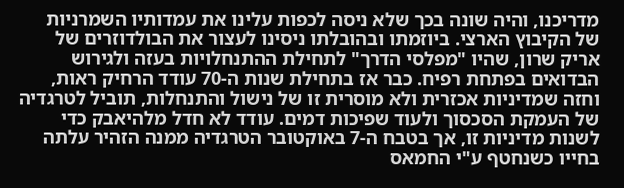מדריכנו, והיה שונה בכך שלא ניסה לכפות עלינו את עמדותיו השמרניות של הקיבוץ הארצי. ביוזמתו ובהובלתו ניסינו לעצור את הבולדוזרים של אריק שרון, שהיו "מפלסי הדרך" לתחילת ההתנחלויות בעזה ולגירוש הבדואים בפתחת רפיח. כבר אז בתחילת שנות ה-70 עודד הרחיק ראות, וחזה שמדיניות אכזרית ולא מוסרית זו של נישול והתנחלות, תוביל לטרגדיה של העמקת הסכסוך ולעוד שפיכות דמים. עודד לא חדל מלהיאבק כדי לשנות מדיניות זו, אך בטבח ה-7 באוקטובר הטרגדיה ממנה הזהיר עלתה בחייו כשנחטף ע"י החמאס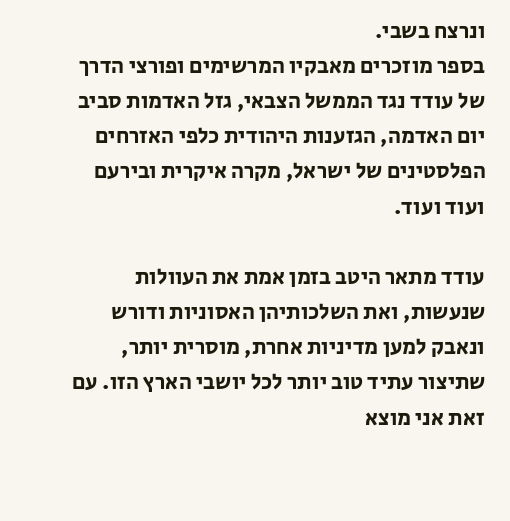ונרצח בשבי.
בספר מוזכרים מאבקיו המרשימים ופורצי הדרך של עודד נגד הממשל הצבאי, גזל האדמות סביב יום האדמה, הגזענות היהודית כלפי האזרחים הפלסטינים של ישראל, מקרה איקרית ובירעם ועוד ועוד.

עודד מתאר היטב בזמן אמת את העוולות שנעשות, ואת השלכותיהן האסוניות ודורש ונאבק למען מדיניות אחרת, מוסרית יותר, שתיצור עתיד טוב יותר לכל יושבי הארץ הזו. עם זאת אני מוצא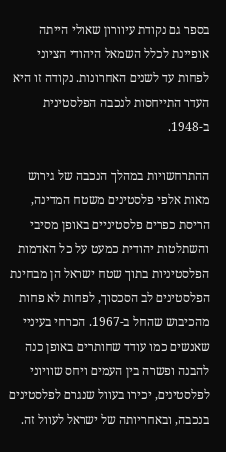בספר גם נקודת עיוורון שאולי הייתה אופיינת לכלל השמאל היהודי הציוני לפחות עד לשנים האחרונות. נקודה זו היא העדר התייחסות לנכבה הפלסטינית ב-1948.

ההתרחשויות במהלך הנכבה של גירוש מאות אלפי פלסטינים משטח המדינה, הריסת כפרים פלסטיניים באופן מסיבי והשתלטות יהודית כמעט על כל האדמות הפלסטיניות בתוך שטח ישראל הן מבחינת הפלסטינים לב הסכסוך, לפחות לא פחות מהכיבוש שהחל ב-1967. הכרחי בעיניי שאנשים כמו עודד שחותרים באופן כנה להבנה ופשרה בין העמים ויחס שוויוני לפלסטינים, יכירו בעוול שנגרם לפלסטינים בנכבה, ובאחריותה של ישראל לעוול זה.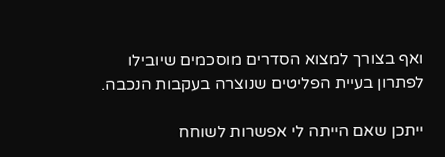ואף בצורך למצוא הסדרים מוסכמים שיובילו לפתרון בעיית הפליטים שנוצרה בעקבות הנכבה.

ייתכן שאם הייתה לי אפשרות לשוחח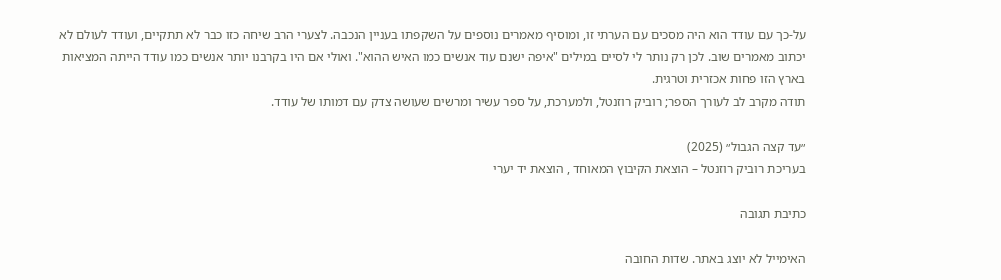על-כך עם עודד הוא היה מסכים עם הערתי זו, ומוסיף מאמרים נוספים על השקפתו בעניין הנכבה. לצערי הרב שיחה כזו כבר לא תתקיים, ועודד לעולם לא יכתוב מאמרים שוב. לכן רק נותר לי לסיים במילים "איפה ישנם עוד אנשים כמו האיש ההוא". ואולי אם היו בקרבנו יותר אנשים כמו עודד הייתה המציאות בארץ הזו פחות אכזרית וטרגית.
תודה מקרב לב לעורך הספר; רוביק רוזנטל, ולמערכת, על ספר עשיר ומרשים שעושה צדק עם דמותו של עודד.

״עד קצה הגבול״ (2025)
בעריכת רוביק רוזנטל – הוצאת הקיבוץ המאוחד , הוצאת יד יערי

כתיבת תגובה

האימייל לא יוצג באתר. שדות החובה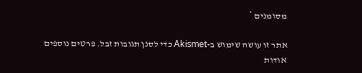מסומנים *

אתר זו עושה שימוש ב-Akismet כדי לסנן תגובות זבל. פרטים נוספים אודות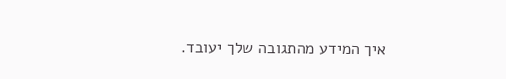איך המידע מהתגובה שלך יעובד.